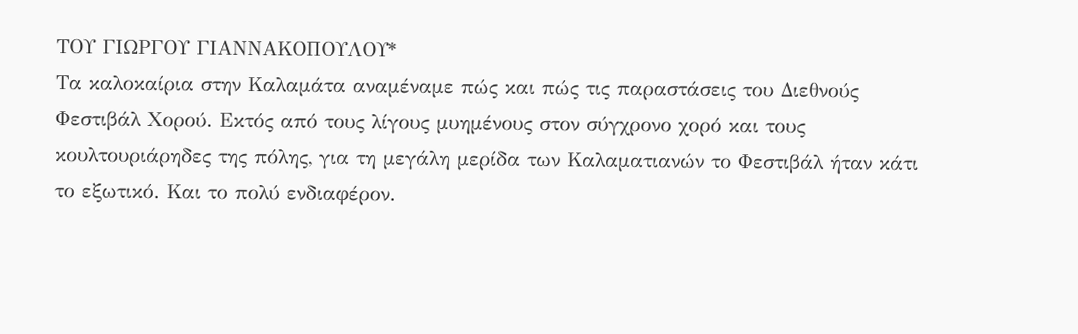ΤΟΥ ΓΙΩΡΓΟΥ ΓΙΑΝΝΑΚΟΠΟΥΛΟΥ*
Τα καλοκαίρια στην Καλαμάτα αναμέναμε πώς και πώς τις παραστάσεις του Διεθνούς Φεστιβάλ Χορού. Εκτός από τους λίγους μυημένους στον σύγχρονο χορό και τους κουλτουριάρηδες της πόλης, για τη μεγάλη μερίδα των Καλαματιανών το Φεστιβάλ ήταν κάτι το εξωτικό. Και το πολύ ενδιαφέρον.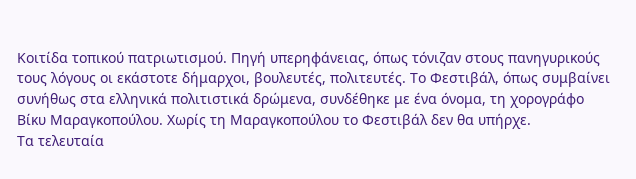Κοιτίδα τοπικού πατριωτισμού. Πηγή υπερηφάνειας, όπως τόνιζαν στους πανηγυρικούς τους λόγους οι εκάστοτε δήμαρχοι, βουλευτές, πολιτευτές. Το Φεστιβάλ, όπως συμβαίνει συνήθως στα ελληνικά πολιτιστικά δρώμενα, συνδέθηκε με ένα όνομα, τη χορογράφο Βίκυ Μαραγκοπούλου. Χωρίς τη Μαραγκοπούλου το Φεστιβάλ δεν θα υπήρχε.
Τα τελευταία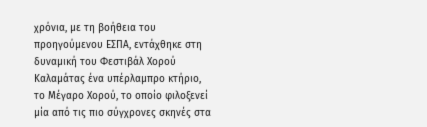χρόνια, με τη βοήθεια του προηγούμενου ΕΣΠΑ, εντάχθηκε στη δυναμική του Φεστιβάλ Χορού Καλαμάτας ένα υπέρλαμπρο κτήριο, το Μέγαρο Χορού, το οποίο φιλοξενεί μία από τις πιο σύγχρονες σκηνές στα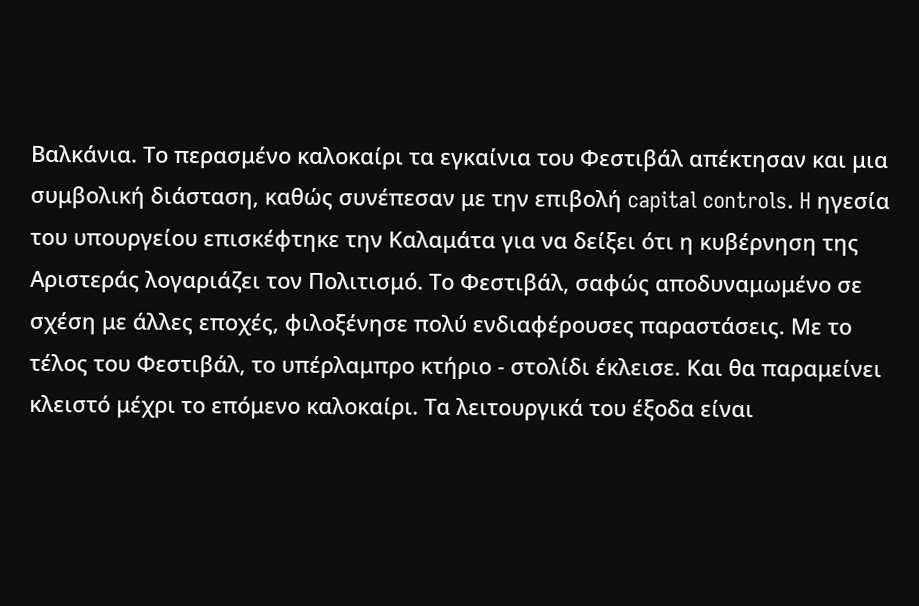Βαλκάνια. Tο περασμένο καλοκαίρι τα εγκαίνια του Φεστιβάλ απέκτησαν και μια συμβολική διάσταση, καθώς συνέπεσαν με την επιβολή capital controls. H ηγεσία του υπουργείου επισκέφτηκε την Καλαμάτα για να δείξει ότι η κυβέρνηση της Αριστεράς λογαριάζει τον Πολιτισμό. Το Φεστιβάλ, σαφώς αποδυναμωμένο σε σχέση με άλλες εποχές, φιλοξένησε πολύ ενδιαφέρουσες παραστάσεις. Με το τέλος του Φεστιβάλ, το υπέρλαμπρο κτήριο - στολίδι έκλεισε. Και θα παραμείνει κλειστό μέχρι το επόμενο καλοκαίρι. Τα λειτουργικά του έξοδα είναι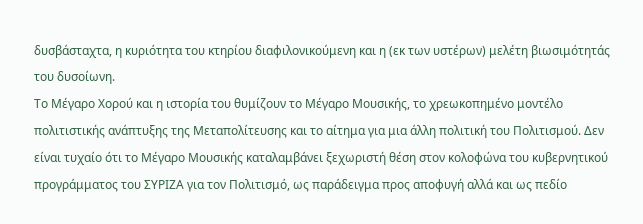δυσβάσταχτα, η κυριότητα του κτηρίου διαφιλονικούμενη και η (εκ των υστέρων) μελέτη βιωσιμότητάς του δυσοίωνη.
Το Μέγαρο Χορού και η ιστορία του θυμίζουν το Μέγαρο Μουσικής, το χρεωκοπημένο μοντέλο πολιτιστικής ανάπτυξης της Μεταπολίτευσης και το αίτημα για μια άλλη πολιτική του Πολιτισμού. Δεν είναι τυχαίο ότι το Μέγαρο Μουσικής καταλαμβάνει ξεχωριστή θέση στον κολοφώνα του κυβερνητικού προγράμματος του ΣΥΡΙΖΑ για τον Πολιτισμό, ως παράδειγμα προς αποφυγή αλλά και ως πεδίο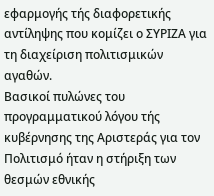εφαρμογής τής διαφορετικής αντίληψης που κομίζει ο ΣΥΡΙΖΑ για τη διαχείριση πολιτισμικών αγαθών.
Βασικοί πυλώνες του προγραμματικού λόγου τής κυβέρνησης της Αριστεράς για τον Πολιτισμό ήταν η στήριξη των θεσμών εθνικής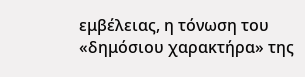εμβέλειας, η τόνωση του «δημόσιου χαρακτήρα» της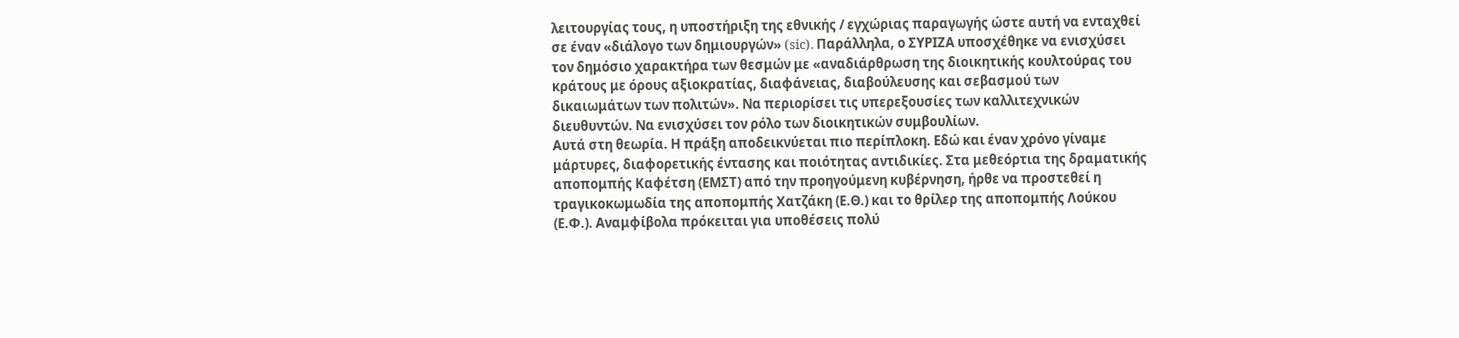λειτουργίας τους, η υποστήριξη της εθνικής / εγχώριας παραγωγής ώστε αυτή να ενταχθεί σε έναν «διάλογο των δημιουργών» (sic). Παράλληλα, ο ΣΥΡΙΖΑ υποσχέθηκε να ενισχύσει τον δημόσιο χαρακτήρα των θεσμών με «αναδιάρθρωση της διοικητικής κουλτούρας του κράτους με όρους αξιοκρατίας, διαφάνειας, διαβούλευσης και σεβασμού των δικαιωμάτων των πολιτών». Να περιορίσει τις υπερεξουσίες των καλλιτεχνικών διευθυντών. Να ενισχύσει τον ρόλο των διοικητικών συμβουλίων.
Αυτά στη θεωρία. Η πράξη αποδεικνύεται πιο περίπλοκη. Εδώ και έναν χρόνο γίναμε μάρτυρες, διαφορετικής έντασης και ποιότητας αντιδικίες. Στα μεθεόρτια της δραματικής αποπομπής Καφέτση (ΕΜΣΤ) από την προηγούμενη κυβέρνηση, ήρθε να προστεθεί η τραγικοκωμωδία της αποπομπής Χατζάκη (Ε.Θ.) και το θρίλερ της αποπομπής Λούκου (Ε.Φ.). Αναμφίβολα πρόκειται για υποθέσεις πολύ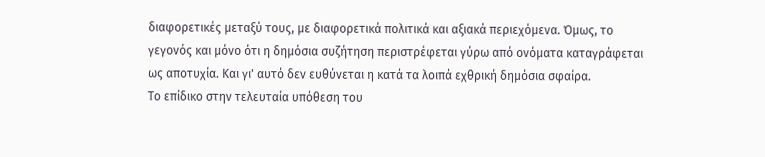διαφορετικές μεταξύ τους, με διαφορετικά πολιτικά και αξιακά περιεχόμενα. Όμως, το γεγονός και μόνο ότι η δημόσια συζήτηση περιστρέφεται γύρω από ονόματα καταγράφεται ως αποτυχία. Και γι' αυτό δεν ευθύνεται η κατά τα λοιπά εχθρική δημόσια σφαίρα.
Το επίδικο στην τελευταία υπόθεση του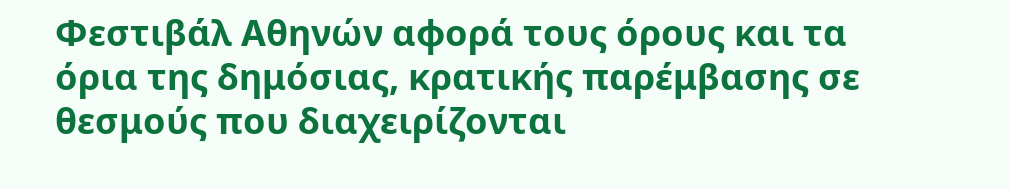Φεστιβάλ Αθηνών αφορά τους όρους και τα όρια της δημόσιας, κρατικής παρέμβασης σε θεσμούς που διαχειρίζονται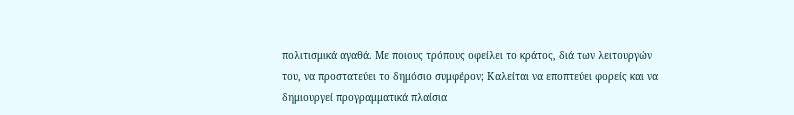πολιτισμικά αγαθά. Με ποιους τρόπους οφείλει το κράτος, διά των λειτουργών του, να προστατεύει το δημόσιο συμφέρον; Καλείται να εποπτεύει φορείς και να δημιουργεί προγραμματικά πλαίσια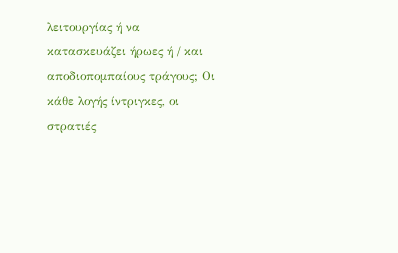λειτουργίας ή να κατασκευάζει ήρωες ή / και αποδιοπομπαίους τράγους; Οι κάθε λογής ίντριγκες, οι στρατιές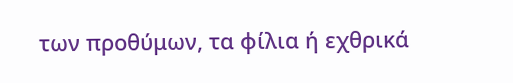των προθύμων, τα φίλια ή εχθρικά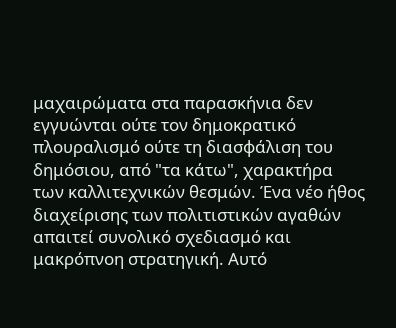μαχαιρώματα στα παρασκήνια δεν εγγυώνται ούτε τον δημοκρατικό πλουραλισμό ούτε τη διασφάλιση του δημόσιου, από "τα κάτω", χαρακτήρα των καλλιτεχνικών θεσμών. Ένα νέο ήθος διαχείρισης των πολιτιστικών αγαθών απαιτεί συνολικό σχεδιασμό και μακρόπνοη στρατηγική. Αυτό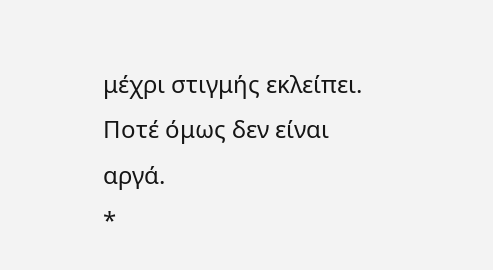μέχρι στιγμής εκλείπει. Ποτέ όμως δεν είναι αργά.
*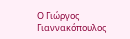Ο Γιώργος Γιαννακόπουλος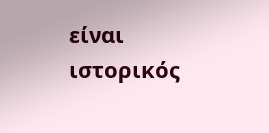είναι ιστορικός